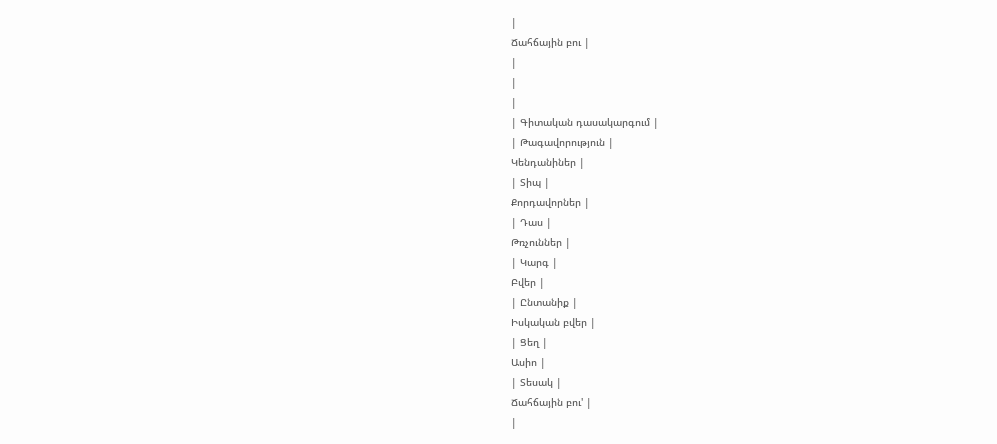|
Ճահճային բու |
|
|
|
| Գիտական դասակարգում |
| Թագավորություն |
Կենդանիներ |
| Տիպ |
Քորդավորներ |
| Դաս |
Թռչուններ |
| Կարգ |
Բվեր |
| Ընտանիք |
Իսկական բվեր |
| Ցեղ |
Ասիո |
| Տեսակ |
Ճահճային բու' |
|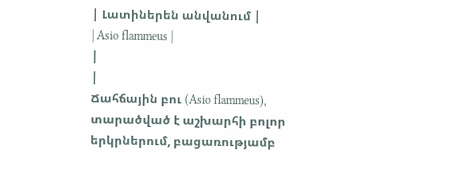| Լատիներեն անվանում |
| Asio flammeus |
|
|
Ճահճային բու (Asio flammeus), տարածված է աշխարհի բոլոր երկրներում, բացառությամբ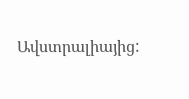Ավստրալիայից: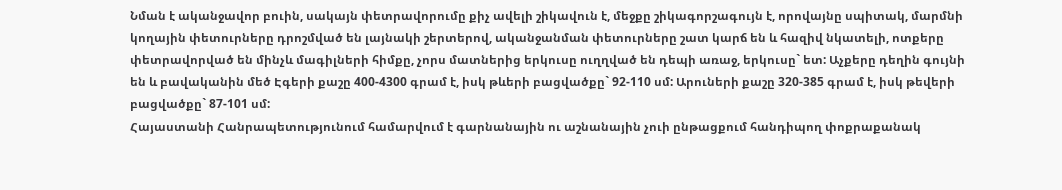Նման է ականջավոր բուին, սակայն փետրավորումը քիչ ավելի շիկավուն է, մեջքը շիկագորշագույն է, որովայնը սպիտակ, մարմնի կողային փետուրները դրոշմված են լայնակի շերտերով, ականջանման փետուրները շատ կարճ են և հազիվ նկատելի, ոտքերը փետրավորված են մինչև մագիլների հիմքը, չորս մատներից երկուսը ուղղված են դեպի առաջ, երկուսը` ետ: Աչքերը դեղին գույնի են և բավականին մեծ Էգերի քաշը 400-4300 գրամ է, իսկ թևերի բացվածքը` 92-110 սմ: Արուների քաշը 320-385 գրամ է, իսկ թեվերի բացվածքը` 87-101 սմ:
Հայաստանի Հանրապետությունում համարվում է գարնանային ու աշնանային չուի ընթացքում հանդիպող փոքրաքանակ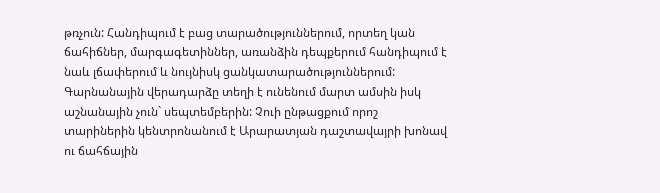թռչուն: Հանդիպում է բաց տարածություններում, որտեղ կան ճահիճներ, մարգագետիններ, առանձին դեպքերում հանդիպում է նաև լճափերում և նույնիսկ ցանկատարածություններում: Գարնանային վերադարձը տեղի է ունենում մարտ ամսին իսկ աշնանային չուն` սեպտեմբերին: Չուի ընթացքում որոշ տարիներին կենտրոնանում է Արարատյան դաշտավայրի խոնավ ու ճահճային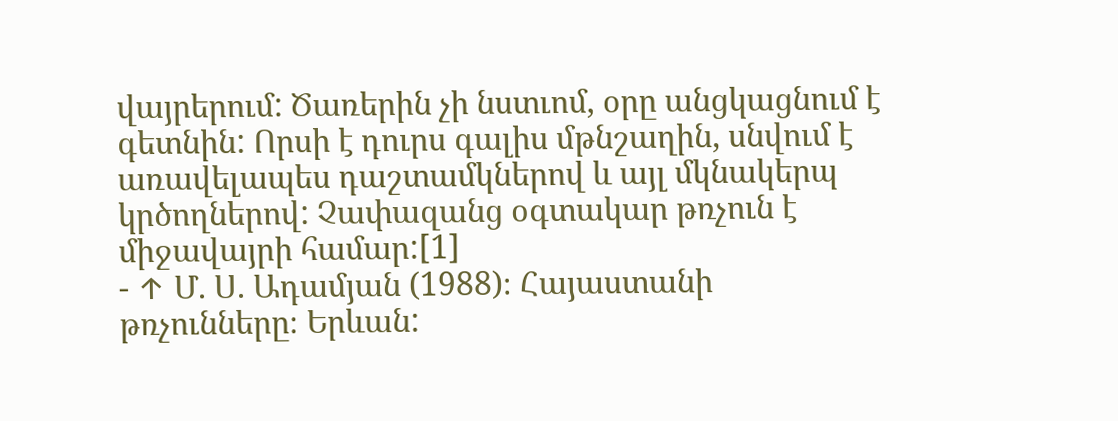վայրերում: Ծառերին չի նստւոմ, օրը անցկացնում է գետնին: Որսի է դուրս գալիս մթնշաղին, սնվում է առավելապես դաշտամկներով և այլ մկնակերպ կրծողներով: Չափազանց օգտակար թռչուն է միջավայրի համար:[1]
- ↑ Մ. Ս. Ադամյան (1988)։ Հայաստանի թռչունները։ Երևան: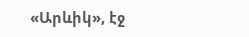«Արևիկ», էջ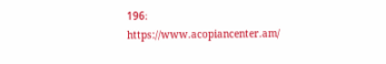196։
https://www.acopiancenter.am/